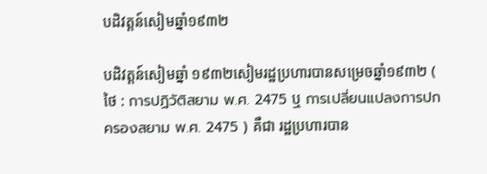បដិវត្តន៍សៀមឆ្នាំ១៩៣២

បដិវត្តន៍សៀមឆ្នាំ ១៩៣២សៀមរដ្ឋប្រហារបានសម្រេចឆ្នាំ១៩៣២ ( ថៃ : การปฏิวัติสยาม พ.ศ. 2475 ឬ การเปลี่ยนแปลงการปกครองสยาม พ.ศ. 2475 ) គឺជា រដ្ឋប្រហារបាន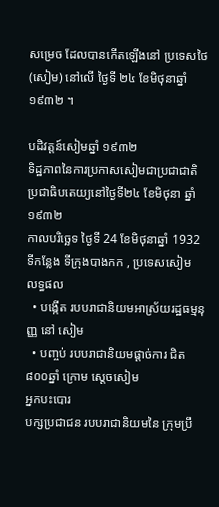សម្រេច ដែលបានកើតឡើងនៅ ប្រទេសថៃ (សៀម) នៅលើ ថ្ងៃទី ២៤ ខែមិថុនាឆ្នាំ ១៩៣២ ។

បដិវត្តន៍សៀមឆ្នាំ ១៩៣២
ទិដ្ឋភាពនៃការប្រកាសសៀមជាប្រជាជាតិប្រជាធិបតេយ្យនៅថ្ងៃទី២៤ ខែមិថុនា ឆ្នាំ១៩៣២
កាលបរិច្ឆេទ ថ្ងៃទី 24 ខែមិថុនាឆ្នាំ 1932
ទីកន្លែង ទីក្រុងបាងកក , ប្រទេសសៀម
លទ្ធផល
  • បង្កើត របបរាជានិយមអាស្រ័យរដ្ឋធម្មនុញ្ញ នៅ សៀម
  • បញ្ចប់ របបរាជានិយមផ្តាច់ការ ជិត ៨០០ឆ្នាំ ក្រោម ស្តេចសៀម
អ្នកបះបោរ
បក្សប្រជាជន របបរាជានិយមនៃ ក្រុមប្រឹ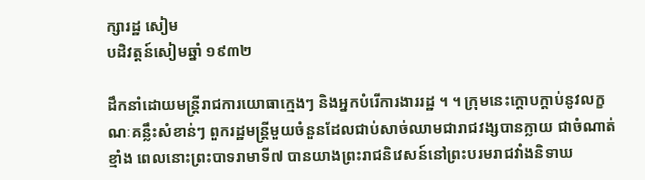ក្សារដ្ឋ សៀម
បដិវត្តន៍សៀមឆ្នាំ ១៩៣២

ដឹកនាំដោយមន្ត្រីរាជការយោធាក្មេងៗ និងអ្នកបំរើការងាររដ្ឋ ។ ។ ក្រុមនេះក្ដោបក្ដាប់នូវលក្ខណៈគន្លឹះសំខាន់ៗ ពួករដ្ឋមន្ត្រីមួយចំនួនដែលជាប់សាច់ឈាមជារាជវង្សបានក្លាយ ជាចំណាត់ខ្មាំង ពេលនោះព្រះបាទរាមាទី៧ បានយាងព្រះរាជនិវេសន៍នៅព្រះបរមរាជវាំងនិទាឃ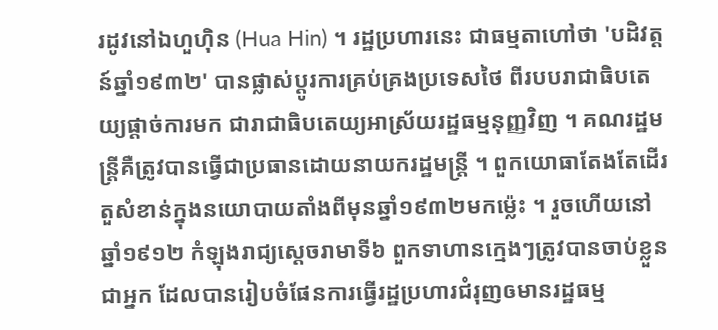រដូវនៅឯហួហ៊ិន (Hua Hin) ។ រដ្ឋប្រហារនេះ ជាធម្មតាហៅថា 'បដិវត្តន៍ឆ្នាំ១៩៣២' បានផ្លាស់ប្ដូរការគ្រប់គ្រងប្រទេសថៃ ពីរបបរាជាធិបតេយ្យផ្ដាច់ការមក ជារាជាធិបតេយ្យអាស្រ័យរដ្ឋធម្មនុញ្ញវិញ ។ គណរដ្ឋមន្ត្រីគឺត្រូវបានធ្វើជាប្រធានដោយនាយករដ្ឋមន្ត្រី ។ ពួកយោធាតែងតែដើរតួសំខាន់ក្នុងនយោបាយតាំងពីមុនឆ្នាំ១៩៣២មកម៉្លេះ ។ រួចហើយនៅឆ្នាំ១៩១២ កំឡុងរាជ្យស្ដេចរាមាទី៦ ពួកទាហានក្មេងៗត្រូវបានចាប់ខ្លួនជាអ្នក ដែលបានរៀបចំផែនការធ្វើរដ្ឋប្រហារជំរុញឲមានរដ្ឋធម្ម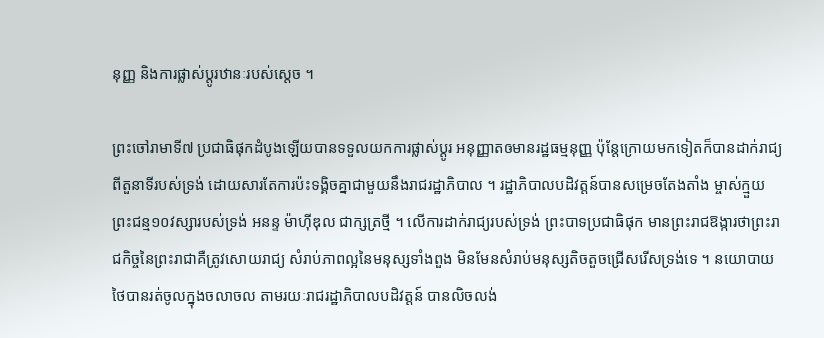នុញ្ញ និងការផ្លាស់ប្ដូរឋានៈរបស់ស្ដេច ។

ព្រះចៅរាមាទី៧ ប្រជាធិផុកដំបូងឡើយបានទទួលយកការផ្លាស់ប្ដូរ អនុញ្ញាតឲមានរដ្ឋធម្មនុញ្ញ ប៉ុន្តែក្រោយមកទៀតក៏បានដាក់រាជ្យពីតួនាទីរបស់ទ្រង់ ដោយសារតែការប៉ះទង្គិចគ្នាជាមួយនឹងរាជរដ្ឋាភិបាល ។ រដ្ឋាភិបាលបដិវត្តន៍បានសម្រេចតែងតាំង ម្ចាស់ក្មួយព្រះជន្ម១០វស្សារបស់ទ្រង់ អនន្ទ ម៉ាហ៊ីឌុល ជាក្សត្រថ្មី ។ លើការដាក់រាជ្យរបស់ទ្រង់ ព្រះបាទប្រជាធិផុក មានព្រះរាជឱង្ការថាព្រះរាជកិច្ចនៃព្រះរាជាគឺត្រូវសោយរាជ្យ សំរាប់ភាពល្អនៃមនុស្សទាំងពួង មិនមែនសំរាប់មនុស្សតិចតួចជ្រើសរើសទ្រង់ទេ ។ នយោបាយថៃបានរត់ចូលក្នុងចលាចល តាមរយៈរាជរដ្ឋាភិបាលបដិវត្តន៍ បានលិចលង់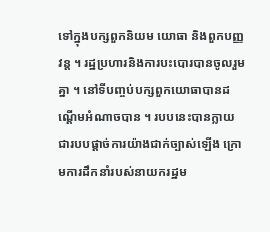ទៅក្នុងបក្សពួកនិយម យោធា និងពួកបញ្ញវន្ត ។ រដ្ឋប្រហារនិងការបះបោរបានចូលរួមគ្នា ។ នៅទីបញ្ចប់បក្សពួកយោធាបានដណ្ដើមអំណាចបាន ។ របបនេះបានក្លាយជារបបផ្ដាច់ការយ៉ាងជាក់ច្បាស់ឡើង ក្រោមការដឹកនាំរបស់នាយករដ្ឋម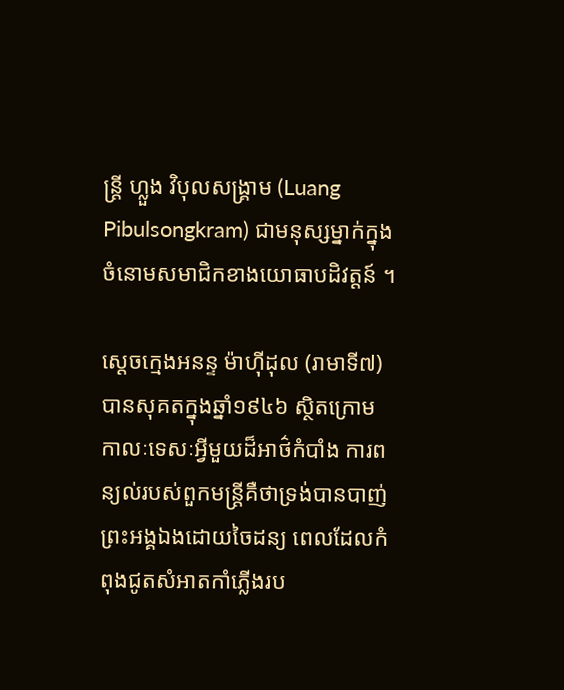ន្ត្រី ហ្លួង វិបុលសង្គ្រាម (Luang Pibulsongkram) ជាមនុស្សម្នាក់ក្នុងចំនោមសមាជិកខាងយោធាបដិវត្តន៍ ។

ស្ដេចក្មេងអនន្ទ ម៉ាហ៊ីដុល (រាមាទី៧)បានសុគតក្នុងឆ្នាំ១៩៤៦ ស្ថិតក្រោមកាលៈទេសៈអ្វីមួយដ៏អាថ៌កំបាំង ការពន្យល់របស់ពួកមន្ត្រីគឺថាទ្រង់បានបាញ់ព្រះអង្គឯងដោយចៃដន្យ ពេលដែលកំពុងជូតសំអាតកាំភ្លើងរប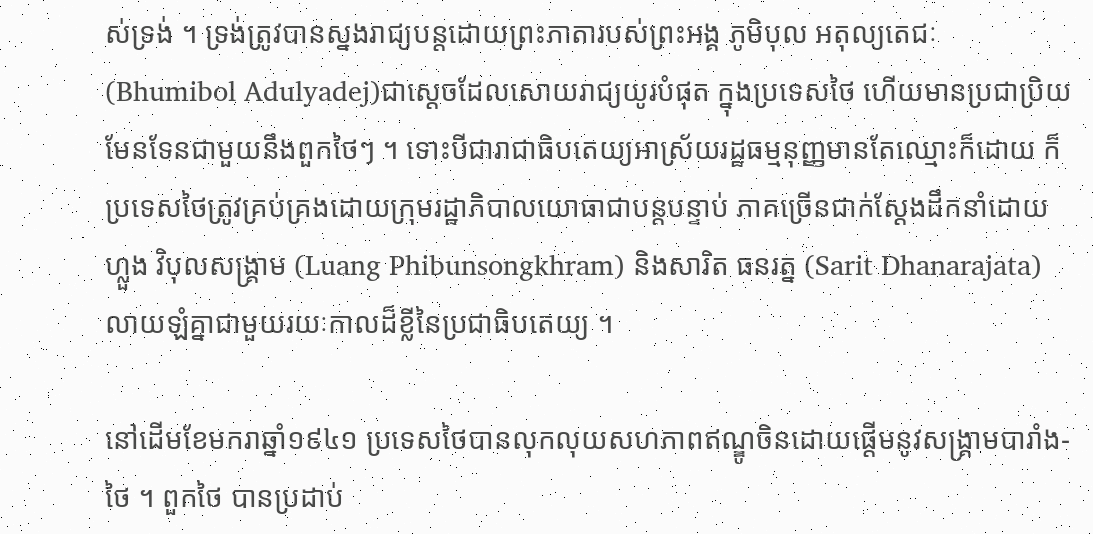ស់ទ្រង់ ។ ទ្រង់ត្រូវបានស្នងរាជ្យបន្តដោយព្រះភាតារបស់ព្រះអង្គ ភូមិបុល អតុល្យតេជៈ (Bhumibol Adulyadej)ជាស្ដេចដែលសោយរាជ្យយូរបំផុត ក្នុងប្រទេសថៃ ហើយមានប្រជាប្រិយមែនទែនជាមួយនឹងពួកថៃៗ ។ ទោះបីជារាជាធិបតេយ្យអាស្រ័យរដ្ឋធម្មនុញ្ញមានតែឈ្មោះក៏ដោយ ក៏ប្រទេសថៃត្រូវគ្រប់គ្រងដោយក្រុមរដ្ឋាភិបាលយោធាជាបន្តបន្ទាប់ ភាគច្រើនជាក់ស្ដែងដឹកនាំដោយ ហ្លួង វិបុលសង្គ្រាម (Luang Phibunsongkhram) និងសារិត ធនរត្ន (Sarit Dhanarajata) លាយឡំគ្នាជាមួយរយៈកាលដ៏ខ្លីនៃប្រជាធិបតេយ្យ ។

នៅដើមខែមករាឆ្នាំ១៩៤១ ប្រទេសថៃបានលុកលុយសហភាពឥណ្ឌូចិនដោយផ្ដើមនូវសង្គ្រាមបារាំង-ថៃ ។ ពួកថៃ បានប្រដាប់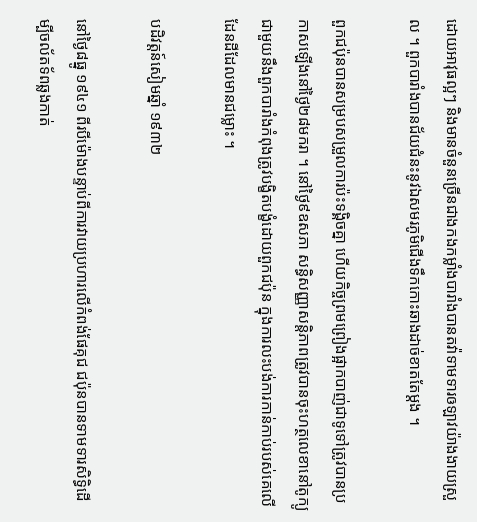ដោយអាវុធល្អៗ និងមានចំនួនច្រើនជាងកងកម្លាំងបារាំងបានតវ៉ាទាមទារឲឡាវយ៉ាងងាយស្រួល ។ ពួកបារាំងបានជ័យជំនះនូវឯសមរភូមិជើងទឹកកោះឆាងដាច់ខាតតែម្ដង ។

ពួកជប៉ុនបានសម្របសម្រួលការប៉ះទង្គិចគ្នា ហើយកិច្ចព្រមព្រៀងផ្អាកបាញ់ជាទូទៅត្រូវបានប្រកាសឡើងនៅថ្ងៃ២៨មករា ។ នៅថ្ងៃ៩ឧសភា សន្ធិសញ្ញាសន្តិភាពត្រូវបានចុះហត្ថលេខានៅតូក្យូ ជាមួយនឹងពួកបារាំងកំពុងត្រូវបង្ខិតបង្ខំដោយពួកជប៉ុន ក្នុងការលះបង់ការកាន់កាប់របស់គេលើដែនដីដែលមានជម្លោះ ។

បដិវត្តន៍សៀមឆ្នាំ ១៩៣២

នៅថ្ងៃ៨ធ្នូ ១៩៤១ ពីរបីម៉ោងបន្ទាប់ពីការវាយប្រហារលើកំពង់ផែគុជ ជប៉ុនបានទាមទារសិទ្ធិដើម្បីចល័តទ័ពឆ្លងកាត់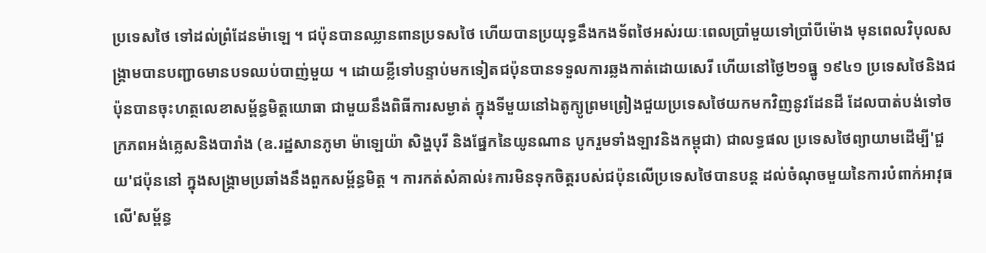ប្រទេសថៃ ទៅដល់ព្រំដែនម៉ាឡេ ។ ជប៉ុនបានឈ្លានពានប្រទសថៃ ហើយបានប្រយុទ្ធនឹងកងទ័ពថៃអស់រយៈពេលប្រាំមួយទៅប្រាំបីម៉ោង មុនពេលវិបុលសង្គ្រាមបានបញ្ជាឲមានបទឈប់បាញ់មួយ ។ ដោយខ្លីទៅបន្ទាប់មកទៀតជប៉ុនបានទទួលការឆ្លងកាត់ដោយសេរី ហើយនៅថ្ងៃ២១ធ្នូ ១៩៤១ ប្រទេសថៃនិងជប៉ុនបានចុះហត្ថលេខាសម្ព័ន្ធមិត្តយោធា ជាមួយនឹងពិធីការសម្ងាត់ ក្នុងទីមួយនៅឯតូក្យូព្រមព្រៀងជួយប្រទេសថៃយកមកវិញនូវដែនដី ដែលបាត់បង់ទៅចក្រភពអង់គ្លេសនិងបារាំង (ឧ.រដ្ឋសានភូមា ម៉ាឡេយ៉ា សិង្ហបុរី និងផ្នែកនៃយូនណាន បូករួមទាំងឡាវនិងកម្ពុជា) ជាលទ្ធផល ប្រទេសថៃព្យាយាមដើម្បី'ជួយ'ជប៉ុននៅ ក្នុងសង្គ្រាមប្រឆាំងនឹងពួកសម្ព័ន្ធមិត្ត ។ ការកត់សំគាល់៖ការមិនទុកចិត្តរបស់ជប៉ុនលើប្រទេសថៃបានបន្ត ដល់ចំណុចមួយនៃការបំពាក់អាវុធលើ'សម្ព័ន្ធ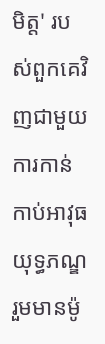មិត្ត' របស់ពួកគេវិញជាមួយការកាន់កាប់អាវុធយុទ្ធភណ្ឌរួមមានម៉ូ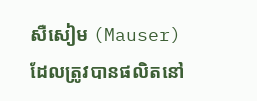សឺសៀម (Mauser) ដែលត្រូវបានផលិតនៅ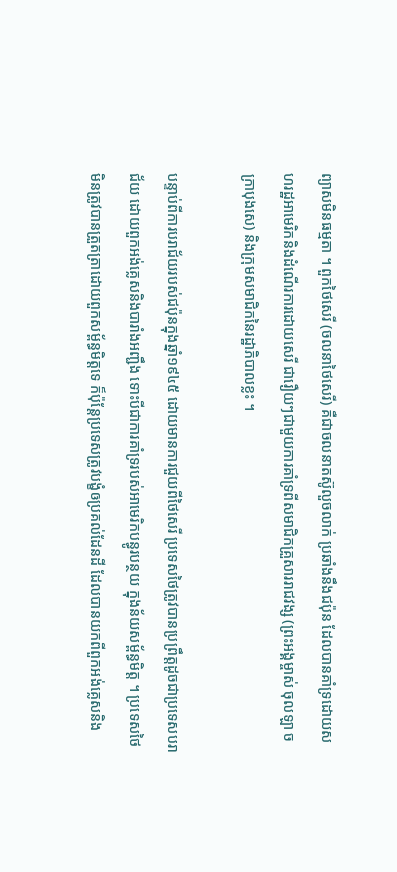ព្យាសមិនធម្មតា ។ ពួកថៃសេរី (ចលនាថៃសេរី) គឺជាចលនាតស៊ូលួចលាក់ ប្រឆាំងនឹងជប៉ុន ដែលបានគាំទ្រដោយសហរដ្ឋអាមេរិកនិងដំណើរការដោយសេរី ជារឿយៗជាមួយការគាំទ្រពីសមាជិកគ្រួសាររាជវង្ស (ព្រះអង្គម្ចាស់ ចុលឡា ចក្រាបុងសេ) និងក្រុមសមាជិកនៃរដ្ឋាភិបាលខ្លះ ។

បន្ទាប់ពីការបរាជ័យរបស់ជប៉ុនក្នុងឆ្នាំ១៩៤៥ ដោយមានការជួយពីថៃសេរី ប្រទេសថៃត្រូវបានប្រព្រឹត្តដូចជាប្រទេសបរាជ័យ ដោយពួកអង់គ្លេសនិងបារាំងអញ្ជឹង ទោះបីជាការគាំទ្ររបស់អាមេរិកបន្ធូរបន្ថយ ក្នុងន័យសម្ព័ន្ធមិត្ត ។ ប្រទេសថៃមិនត្រូវបានត្រួតត្រាដោយពួកសម្ព័ន្ធមិត្តទេ ក៏ប៉ុន្តែប្រទេសត្រូវបង្ខំឲប្រគល់ដែនដី ដែលបានយកពីពួកអង់គ្លេសនិង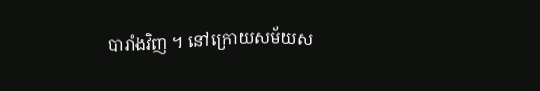បារាំងវិញ ។ នៅក្រោយសម័យស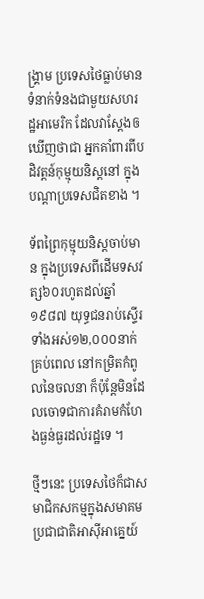ង្គ្រាម ប្រទេសថៃធ្លាប់មានទំនាក់ទំនងជាមួយសហរដ្ឋអាមេរិក ដែលវាស្ដែងឲឃើញថាជា អ្នកគាំពារពីបដិវត្តន៍កុម្មុយនិស្តនៅ ក្នុងបណ្ដាប្រទេសជិតខាង ។

ទ័ពព្រៃកុម្មុយនិស្តចាប់មាន ក្នុងប្រទេសពីដើមទសវត្ស៦០រហូតដល់ឆ្នាំ១៩៨៧ យុទ្ធជនរាប់ស្ទើរទាំងអស់១២,០០០នាក់គ្រប់ពេល នៅកម្រិតកំពូលនៃចលនា ក៏ប៉ុន្តែមិនដែលចោទជាការគំរាមកំហែងធ្ងន់ធ្ងរដល់រដ្ឋទេ ។

ថ្មីៗនេះ ប្រទេសថៃក៏ជាសមាជិកសកម្មក្នុងសមាគមប្រជាជាតិអាស៊ីអាគ្នេយ៍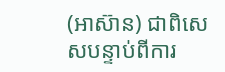(អាស៊ាន) ជាពិសេសបន្ទាប់ពីការ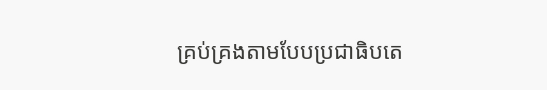គ្រប់គ្រងតាមបែបប្រជាធិបតេ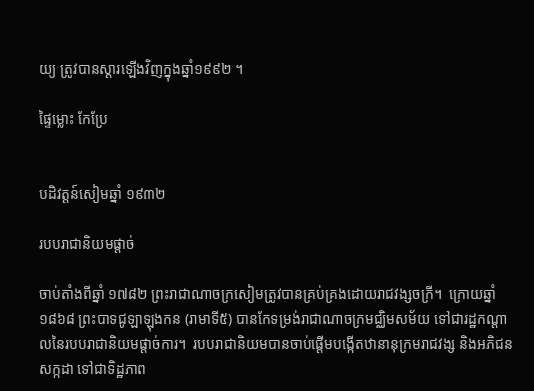យ្យ ត្រូវបានស្ដារឡើងវិញក្នុងឆ្នាំ១៩៩២ ។

ផ្ទៃម្លោះ កែប្រែ


បដិវត្តន៍សៀមឆ្នាំ ១៩៣២

របបរាជានិយមផ្តាច់

ចាប់តាំងពីឆ្នាំ ១៧៨២ ព្រះរាជាណាចក្រសៀមត្រូវបានគ្រប់គ្រងដោយរាជវង្សចក្រី។  ក្រោយឆ្នាំ១៨៦៨ ព្រះបាទជូឡាឡុងកន (រាមាទី៥) បានកែទម្រង់រាជាណាចក្រមជ្ឈិមសម័យ ទៅជារដ្ឋកណ្តាលនៃរបបរាជានិយមផ្តាច់ការ។  របបរាជានិយមបានចាប់ផ្តើមបង្កើតឋានានុក្រមរាជវង្ស និងអភិជន សក្កដា ទៅជាទិដ្ឋភាព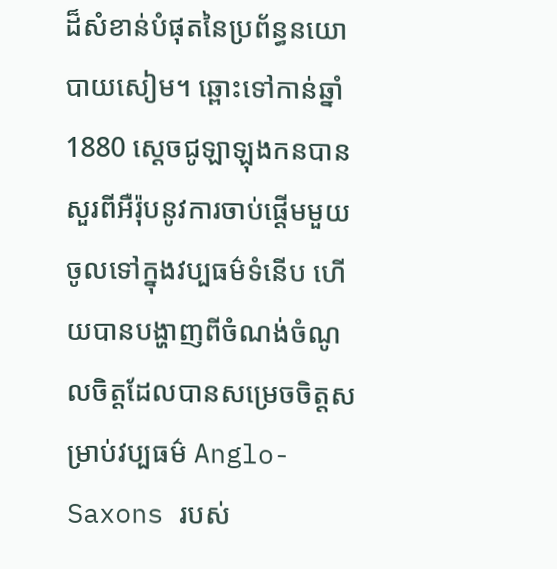ដ៏សំខាន់បំផុតនៃប្រព័ន្ធនយោបាយសៀម។ ឆ្ពោះទៅកាន់ឆ្នាំ 1880 ស្តេចជូឡាឡុងកនបានសួរពីអឺរ៉ុបនូវការចាប់ផ្តើមមួយចូលទៅក្នុងវប្បធម៌ទំនើប ហើយបានបង្ហាញពីចំណង់ចំណូលចិត្តដែលបានសម្រេចចិត្តសម្រាប់វប្បធម៌ Anglo-Saxons របស់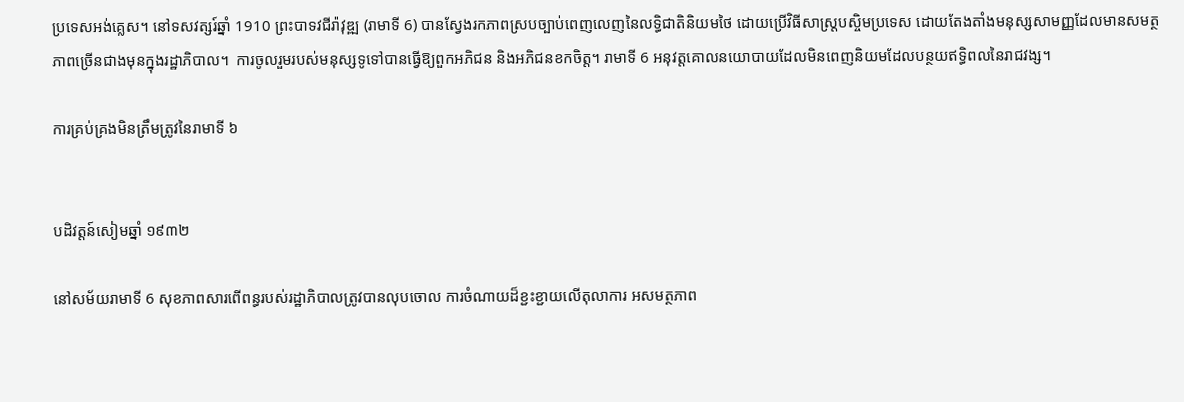ប្រទេសអង់គ្លេស។ នៅទសវត្សរ៍ឆ្នាំ 1910 ព្រះបាទវជីរ៉ាវុឌ្ឍ (រាមាទី 6) បានស្វែងរកភាពស្របច្បាប់ពេញលេញនៃលទ្ធិជាតិនិយមថៃ ដោយប្រើវិធីសាស្រ្តបស្ចិមប្រទេស ដោយតែងតាំងមនុស្សសាមញ្ញដែលមានសមត្ថភាពច្រើនជាងមុនក្នុងរដ្ឋាភិបាល។  ការចូលរួមរបស់មនុស្សទូទៅបានធ្វើឱ្យពួកអភិជន និងអភិជនខកចិត្ត។ រាមាទី 6 អនុវត្តគោលនយោបាយដែលមិនពេញនិយមដែលបន្ថយឥទ្ធិពលនៃរាជវង្ស។

ការគ្រប់គ្រងមិនត្រឹមត្រូវនៃរាមាទី ៦


បដិវត្តន៍សៀមឆ្នាំ ១៩៣២

នៅសម័យរាមាទី 6 សុខភាពសារពើពន្ធរបស់រដ្ឋាភិបាលត្រូវបានលុបចោល ការចំណាយដ៏ខ្ជះខ្ជាយលើតុលាការ អសមត្ថភាព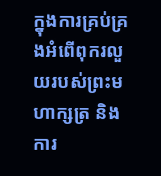ក្នុងការគ្រប់គ្រងអំពើពុករលួយរបស់ព្រះមហាក្សត្រ និងការ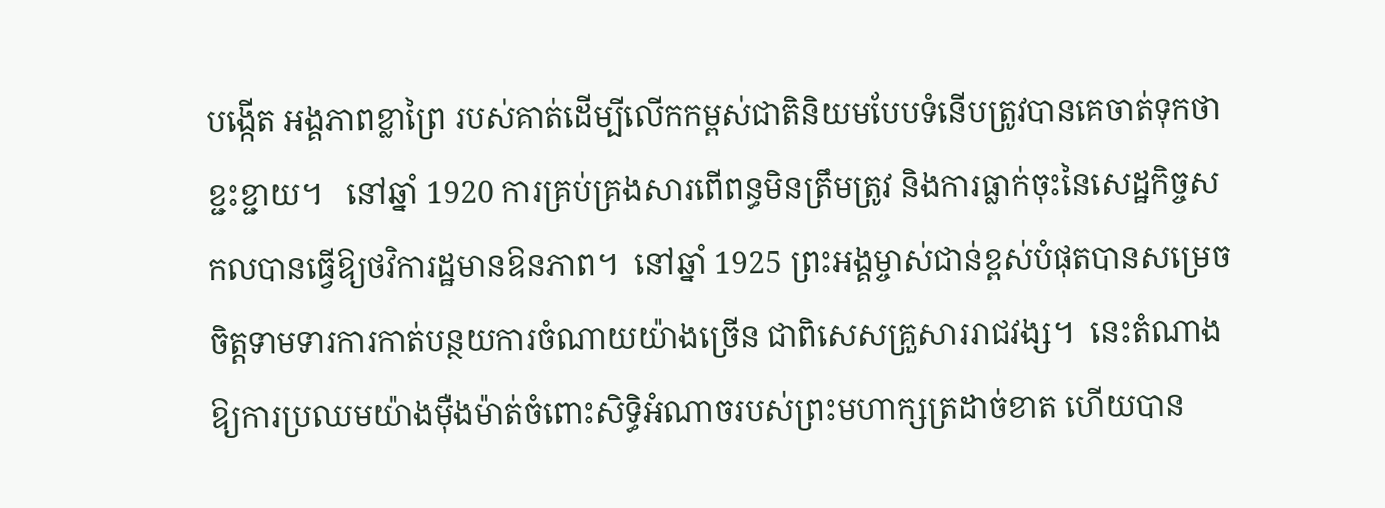បង្កើត អង្គភាពខ្លាព្រៃ របស់គាត់ដើម្បីលើកកម្ពស់ជាតិនិយមបែបទំនើបត្រូវបានគេចាត់ទុកថាខ្ជះខ្ជាយ។   នៅឆ្នាំ 1920 ការគ្រប់គ្រងសារពើពន្ធមិនត្រឹមត្រូវ និងការធ្លាក់ចុះនៃសេដ្ឋកិច្ចសកលបានធ្វើឱ្យថវិការដ្ឋមានឱនភាព។  នៅឆ្នាំ 1925 ព្រះអង្គម្ចាស់ជាន់ខ្ពស់បំផុតបានសម្រេចចិត្តទាមទារការកាត់បន្ថយការចំណាយយ៉ាងច្រើន ជាពិសេសគ្រួសាររាជវង្ស។  នេះតំណាងឱ្យការប្រឈមយ៉ាងម៉ឺងម៉ាត់ចំពោះសិទ្ធិអំណាចរបស់ព្រះមហាក្សត្រដាច់ខាត ហើយបាន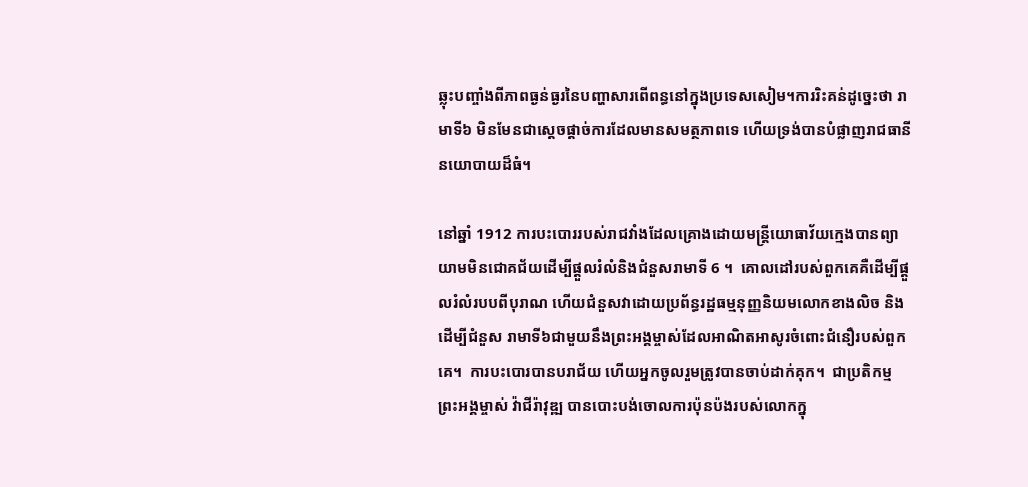ឆ្លុះបញ្ចាំងពីភាពធ្ងន់ធ្ងរនៃបញ្ហាសារពើពន្ធនៅក្នុងប្រទេសសៀម។ការរិះគន់ដូច្នេះថា រាមាទី៦ មិនមែនជាស្តេចផ្តាច់ការដែលមានសមត្ថភាពទេ ហើយទ្រង់បានបំផ្លាញរាជធានីនយោបាយដ៏ធំ។

នៅឆ្នាំ 1912 ការបះបោររបស់រាជវាំងដែលគ្រោងដោយមន្ត្រីយោធាវ័យក្មេងបានព្យាយាមមិនជោគជ័យដើម្បីផ្តួលរំលំនិងជំនួសរាមាទី 6 ។  គោលដៅរបស់ពួកគេគឺដើម្បីផ្តួលរំលំរបបពីបុរាណ ហើយជំនួសវាដោយប្រព័ន្ធរដ្ឋធម្មនុញ្ញនិយមលោកខាងលិច និងដើម្បីជំនួស រាមាទី៦ជាមួយនឹងព្រះអង្គម្ចាស់ដែលអាណិតអាសូរចំពោះជំនឿរបស់ពួកគេ។  ការបះបោរបានបរាជ័យ ហើយអ្នកចូលរួមត្រូវបានចាប់ដាក់គុក។  ជាប្រតិកម្ម ព្រះអង្គម្ចាស់ វ៉ាជីរ៉ាវុឌ្ឍ បានបោះបង់ចោលការប៉ុនប៉ងរបស់លោកក្នុ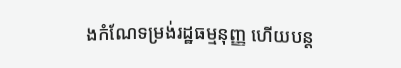ងកំណែទម្រង់រដ្ឋធម្មនុញ្ញ ហើយបន្ត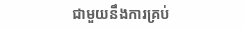ជាមួយនឹងការគ្រប់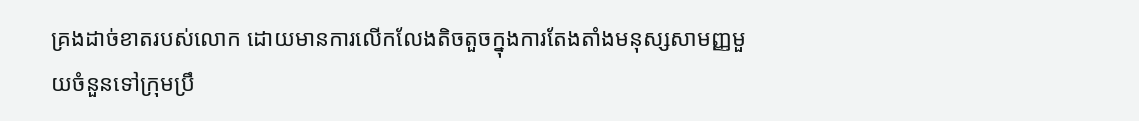គ្រងដាច់ខាតរបស់លោក ដោយមានការលើកលែងតិចតួចក្នុងការតែងតាំងមនុស្សសាមញ្ញមួយចំនួនទៅក្រុមប្រឹ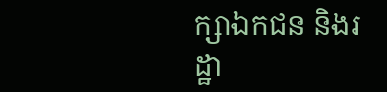ក្សាឯកជន និងរដ្ឋា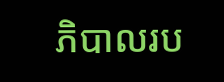ភិបាលរប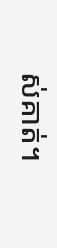ស់គាត់។